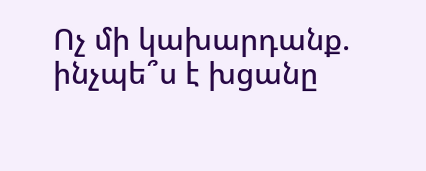Ոչ մի կախարդանք. ինչպե՞ս է խցանը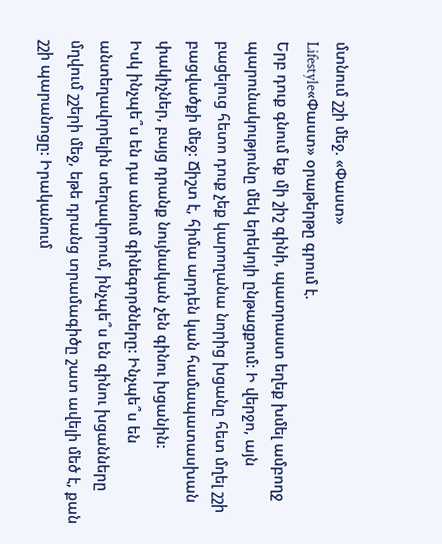մտնում շշի մեջ. «Փաստ»
Lifestyle«Փաստ» օրաթերթը գրում է.
Երբ դուք գնում եք մի շիշ գինի, պատրաստ եղեք խմել ամբողջ պարունակությունը մեկ երեկոյի ընթացքում: Ի վերջո, այն բացելուց հետո դուք չեք կարողանա նորից խցանը հետ մղել շշի բացվածքի մեջ: Ճիշտ է, հիմա արդեն կան համապատասխան փակիչներ, բայց դրանք նույնական չեն գինու խցանին:
Իսկ ինչպե՞ս են դա անում գինեգործները: Ինչպե՞ս են անտեղավորելին տեղավորում, ինչպե՞ս են գինու խցանները մղվում շշերի մեջ, եթե դրանց տրամագիծը շատ ավելի մեծ է, քան շշի պարանոցը: Իրականում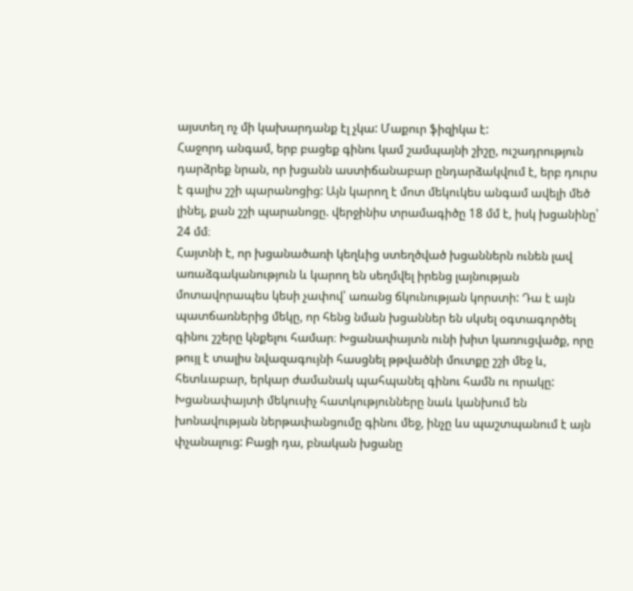այստեղ ոչ մի կախարդանք էլ չկա: Մաքուր ֆիզիկա է:
Հաջորդ անգամ, երբ բացեք գինու կամ շամպայնի շիշը, ուշադրություն դարձրեք նրան, որ խցանն աստիճանաբար ընդարձակվում է, երբ դուրս է գալիս շշի պարանոցից: Այն կարող է մոտ մեկուկես անգամ ավելի մեծ լինել, քան շշի պարանոցը. վերջինիս տրամագիծը 18 մմ է, իսկ խցանինը՝ 24 մմ։
Հայտնի է, որ խցանածառի կեղևից ստեղծված խցաններն ունեն լավ առաձգականություն և կարող են սեղմվել իրենց լայնության մոտավորապես կեսի չափով՝ առանց ճկունության կորստի: Դա է այն պատճառներից մեկը, որ հենց նման խցաններ են սկսել օգտագործել գինու շշերը կնքելու համար։ Խցանափայտն ունի խիտ կառուցվածք, որը թույլ է տալիս նվազագույնի հասցնել թթվածնի մուտքը շշի մեջ և, հետևաբար, երկար ժամանակ պահպանել գինու համն ու որակը: Խցանափայտի մեկուսիչ հատկությունները նաև կանխում են խոնավության ներթափանցումը գինու մեջ, ինչը ևս պաշտպանում է այն փչանալուց: Բացի դա, բնական խցանը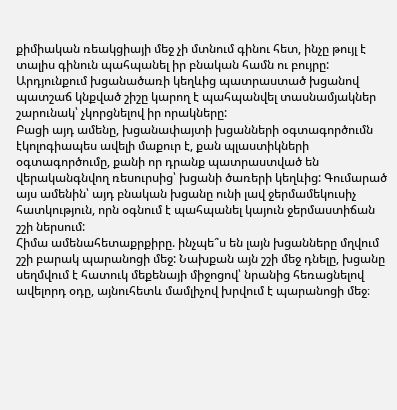քիմիական ռեակցիայի մեջ չի մտնում գինու հետ, ինչը թույլ է տալիս գինուն պահպանել իր բնական համն ու բույրը: Արդյունքում խցանածառի կեղևից պատրաստած խցանով պատշաճ կնքված շիշը կարող է պահպանվել տասնամյակներ շարունակ՝ չկորցնելով իր որակները:
Բացի այդ ամենը, խցանափայտի խցանների օգտագործումն էկոլոգիապես ավելի մաքուր է, քան պլաստիկների օգտագործումը, քանի որ դրանք պատրաստված են վերականգնվող ռեսուրսից՝ խցանի ծառերի կեղևից: Գումարած այս ամենին՝ այդ բնական խցանը ունի լավ ջերմամեկուսիչ հատկություն, որն օգնում է պահպանել կայուն ջերմաստիճան շշի ներսում:
Հիմա ամենահետաքրքիրը. ինչպե՞ս են լայն խցանները մղվում շշի բարակ պարանոցի մեջ: Նախքան այն շշի մեջ դնելը, խցանը սեղմվում է հատուկ մեքենայի միջոցով՝ նրանից հեռացնելով ավելորդ օդը, այնուհետև մամլիչով խրվում է պարանոցի մեջ։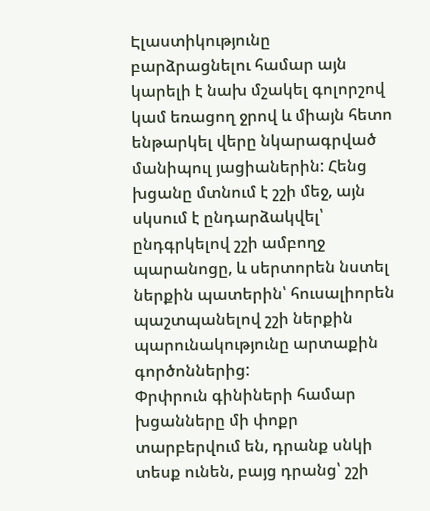Էլաստիկությունը բարձրացնելու համար այն կարելի է նախ մշակել գոլորշով կամ եռացող ջրով և միայն հետո ենթարկել վերը նկարագրված մանիպուլ յացիաներին: Հենց խցանը մտնում է շշի մեջ, այն սկսում է ընդարձակվել՝ ընդգրկելով շշի ամբողջ պարանոցը, և սերտորեն նստել ներքին պատերին՝ հուսալիորեն պաշտպանելով շշի ներքին պարունակությունը արտաքին գործոններից:
Փրփրուն գինիների համար խցանները մի փոքր տարբերվում են, դրանք սնկի տեսք ունեն, բայց դրանց՝ շշի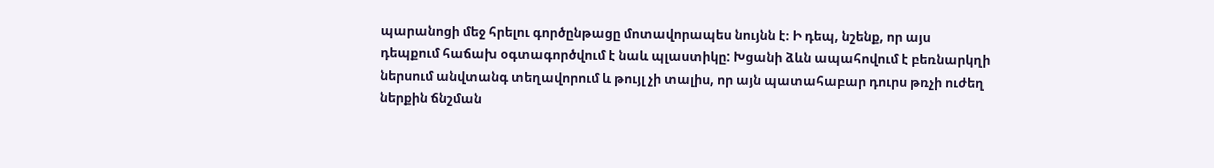պարանոցի մեջ հրելու գործընթացը մոտավորապես նույնն է։ Ի դեպ, նշենք, որ այս դեպքում հաճախ օգտագործվում է նաև պլաստիկը: Խցանի ձևն ապահովում է բեռնարկղի ներսում անվտանգ տեղավորում և թույլ չի տալիս, որ այն պատահաբար դուրս թռչի ուժեղ ներքին ճնշման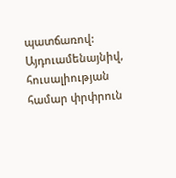պատճառով: Այդուամենայնիվ, հուսալիության համար փրփրուն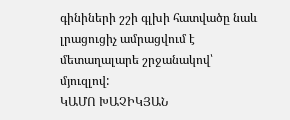գինիների շշի գլխի հատվածը նաև լրացուցիչ ամրացվում է մետաղալարե շրջանակով՝ մյուզլով:
ԿԱՄՈ ԽԱՉԻԿՅԱՆ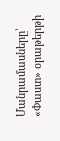Մանրամասները՝ «Փաստ» օրաթերթի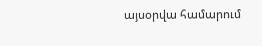այսօրվա համարում